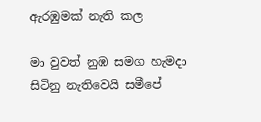ඇරඹුමක් නැති කල

මා වුවත් නුඹ සමග හැමදා සිටිනු නැතිවෙයි සමීපේ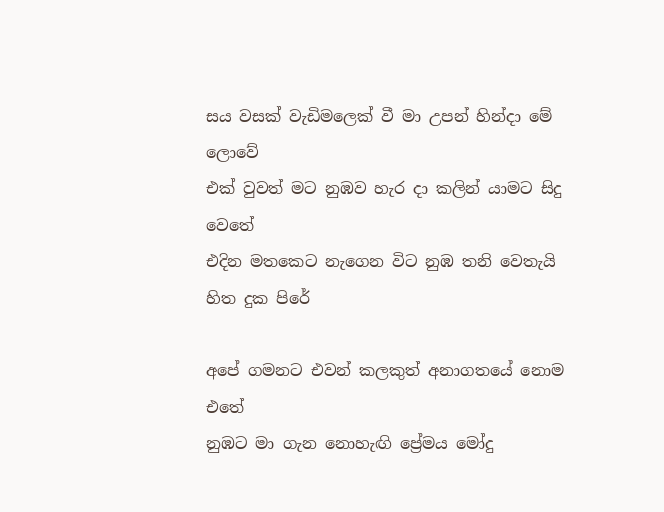සය වසක් වැඩිමලෙක් වී මා උපන් හින්දා මේ ලොවේ
එක් වුවත් මට නුඹව හැර දා කලින් යාමට සිදු වෙතේ
එදින මතකෙට නැගෙන විට නුඹ තනි වෙතැයි හිත දුක පිරේ

අපේ ගමනට එවන් කලකුත් අනාගතයේ නොම එතේ
නුඹට මා ගැන නොහැඟි ප්‍රේමය මෝදු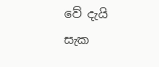වේ දැයි සැක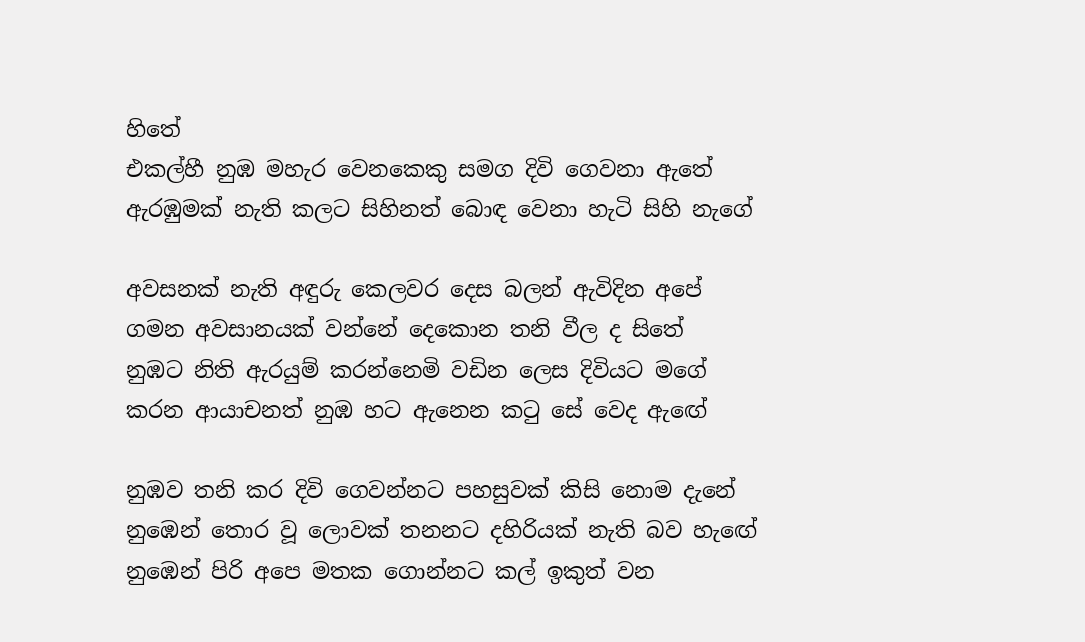හිතේ
එකල්හී නුඹ මහැර වෙනකෙකු සමග දිවි ගෙවනා ඇතේ
ඇරඹුමක් නැති කලට සිහිනත් බොඳ වෙනා හැටි සිහි නැගේ

අවසනක් නැති අඳුරු කෙලවර දෙස බලන් ඇවිදින අපේ
ගමන අවසානයක් වන්නේ දෙකොන තනි වීල ද සිතේ
නුඹට නිති ඇරයුම් කරන්නෙමි වඩින ලෙස දිවියට මගේ
කරන ආයාචනත් නුඹ හට ඇනෙන කටු සේ වෙද ඇඟේ

නුඹව තනි කර දිවි ගෙවන්නට පහසුවක් කිසි නොම දැනේ
නුඹෙන් තොර වූ ලොවක් තනනට දහිරියක් නැති බව හැඟේ
නුඹෙන් පිරි අපෙ මතක ගොන්නට කල් ඉකුත් වන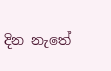දින නැතේ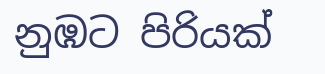නුඹට පිරියක්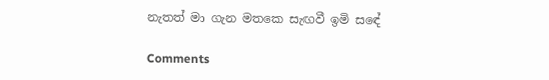නැතත් මා ගැන මතකෙ සැඟවී ඉමි සඳේ

Comments